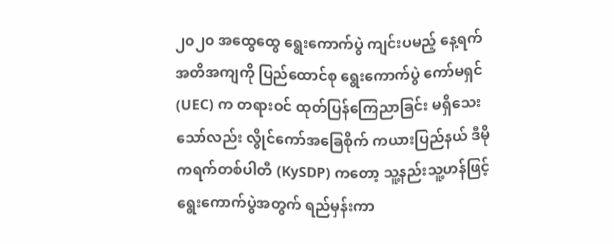၂၀၂၀ အထွေထွေ ရွေးကောက်ပွဲ ကျင်းပမည့် နေ့ရက် အတိအကျကို ပြည်ထောင်စု ရွေးကောက်ပွဲ ကော်မရှင် (UEC) က တရားဝင် ထုတ်ပြန်ကြေညာခြင်း မရှိသေးသော်လည်း လွိုင်ကော်အခြေစိုက် ကယားပြည်နယ် ဒီမိုကရက်တစ်ပါတီ (KySDP) ကတော့ သူ့နည်းသူ့ဟန်ဖြင့် ရွေးကောက်ပွဲအတွက် ရည်မှန်းကာ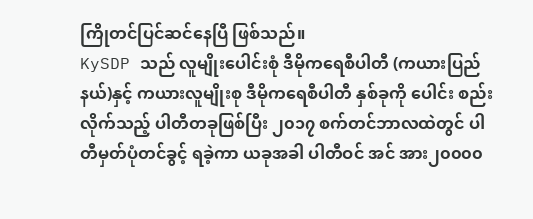ကြိုတင်ပြင်ဆင်နေပြီ ဖြစ်သည်။
KySDP သည် လူမျိုးပေါင်းစုံ ဒီမိုကရေစီပါတီ (ကယားပြည်နယ်)နှင့် ကယားလူမျိုးစု ဒီမိုကရေစီပါတီ နှစ်ခုကို ပေါင်း စည်းလိုက်သည့် ပါတီတခုဖြစ်ပြီး ၂၀၁၇ စက်တင်ဘာလထဲတွင် ပါတီမှတ်ပုံတင်ခွင့် ရခဲ့ကာ ယခုအခါ ပါတီဝင် အင် အား၂၀၀၀၀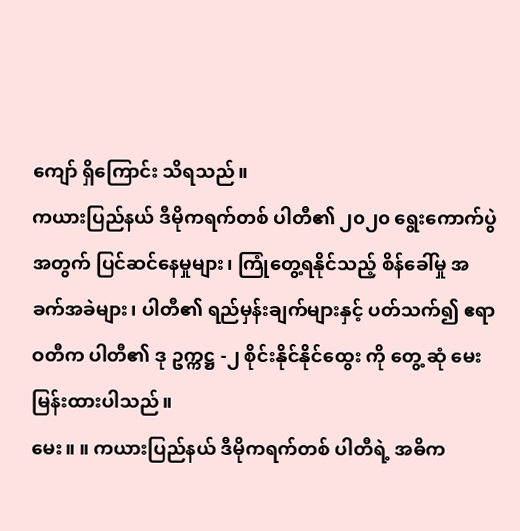ကျော် ရှိကြောင်း သိရသည်။
ကယားပြည်နယ် ဒီမိုကရက်တစ် ပါတီ၏ ၂၀၂၀ ရွေးကောက်ပွဲအတွက် ပြင်ဆင်နေမှုများ၊ ကြုံတွေ့ရနိုင်သည့် စိန်ခေါ်မှု အခက်အခဲများ၊ ပါတီ၏ ရည်မှန်းချက်များနှင့် ပတ်သက်၍ ဧရာဝတီက ပါတီ၏ ဒု ဥက္ကဋ္ဌ -၂ စိုင်းနိုင်နိုင်ထွေး ကို တွေ့ ဆုံ မေးမြန်းထားပါသည်။
မေး။ ။ ကယားပြည်နယ် ဒီမိုကရက်တစ် ပါတီရဲ့ အဓိက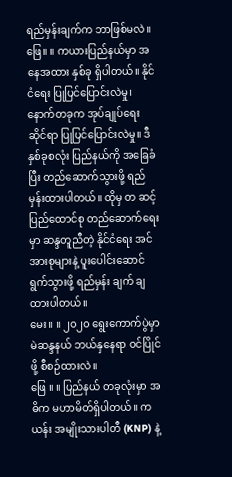ရည်မှန်းချက်က ဘာဖြစ်မလဲ။
ဖြေ။ ။ ကယားပြည်နယ်မှာ အနေအထား နှစ်ခု ရှိပါတယ်။ နိုင်ငံရေး ပြုပြင်ပြောင်းလဲမှု၊ နောက်တခုက အုပ်ချုပ်ရေး ဆိုင်ရာ ပြုပြင်ပြောင်းလဲမှု။ ဒီနှစ်ခုစလုံး ပြည်နယ်ကို အခြေခံပြီး တည်ဆောက်သွားဖို့ ရည်မှန်းထားပါတယ်။ ထိုမှ တ ဆင့် ပြည်ထောင်စု တည်ဆောက်ရေးမှာ ဆန္ဒတူညီတဲ့ နိုင်ငံရေး အင်အားစုများနဲ့ ပူးပေါင်းဆောင်ရွက်သွားဖို့ ရည်မှန်း ချက် ချထားပါတယ်။
မေး။ ။ ၂၀၂၀ ရွေးကောက်ပွဲမှာ မဲဆန္ဒနယ် ဘယ်နှနေရာ ဝင်ပြိုင်ဖို့ စီစဉ်ထားလဲ။
ဖြေ ။ ။ ပြည်နယ် တခုလုံးမှာ အဓိက မဟာမိတ်ရှိပါတယ်။ ကယန်း အမျိုးသားပါတီ (KNP) နဲ့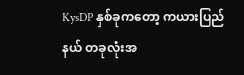KysDP နှစ်ခုကတော့ ကယားပြည်နယ် တခုလုံးအ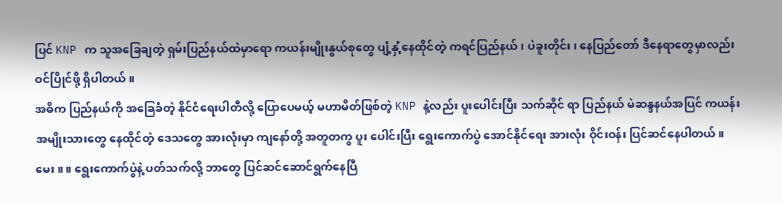ပြင် KNP က သူအခြေချတဲ့ ရှမ်းပြည်နယ်ထဲမှာရော ကယန်းမျိုးနွယ်စုတွေ ပျံ့နှံ့နေထိုင်တဲ့ ကရင်ပြည်နယ်၊ ပဲခူးတိုင်း၊ နေပြည်တော် ဒီနေရာတွေမှာလည်း ဝင်ပြိုင်ဖို့ ရှိပါတယ်။
အဓိက ပြည်နယ်ကို အခြေခံတဲ့ နိုင်ငံရေးပါတီလို့ ပြောပေမယ့် မဟာမိတ်ဖြစ်တဲ့ KNP နဲ့လည်း ပူးပေါင်းပြီး သက်ဆိုင် ရာ ပြည်နယ် မဲဆန္ဒနယ်အပြင် ကယန်းအမျိုးသားတွေ နေထိုင်တဲ့ ဒေသတွေ အားလုံးမှာ ကျနော်တို့ အတူတကွ ပူး ပေါင်းပြီး ရွေးကောက်ပွဲ အောင်နိုင်ရေး အားလုံး ဝိုင်းဝန်း ပြင်ဆင်နေပါတယ်။
မေး ။ ။ ရွေးကောက်ပွဲနဲ့ ပတ်သက်လို့ ဘာတွေ ပြင်ဆင်ဆောင်ရွက်နေပြီ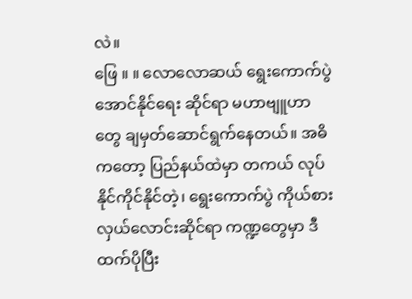လဲ။
ဖြေ ။ ။ လောလောဆယ် ရွေးကောက်ပွဲ အောင်နိုင်ရေး ဆိုင်ရာ မဟာဗျူဟာတွေ ချမှတ်ဆောင်ရွက်နေတယ်။ အဓိ ကတော့ ပြည်နယ်ထဲမှာ တကယ် လုပ်နိုင်ကိုင်နိုင်တဲ့၊ ရွေးကောက်ပွဲ ကိုယ်စားလှယ်လောင်းဆိုင်ရာ ကဏ္ဍတွေမှာ ဒီ ထက်ပိုပြီး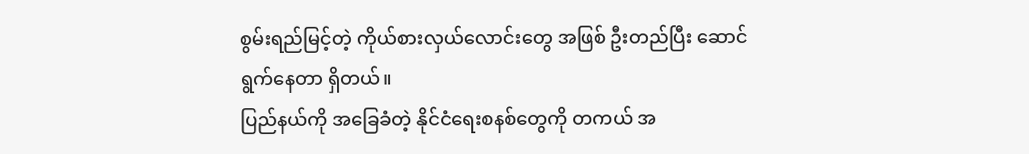စွမ်းရည်မြင့်တဲ့ ကိုယ်စားလှယ်လောင်းတွေ အဖြစ် ဦးတည်ပြီး ဆောင်ရွက်နေတာ ရှိတယ်။
ပြည်နယ်ကို အခြေခံတဲ့ နိုင်ငံရေးစနစ်တွေကို တကယ် အ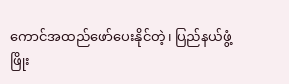ကောင်အထည်ဖော်ပေးနိုင်တဲ့၊ ပြည်နယ်ဖွံ့ဖြိုး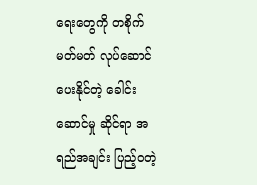ရေးတွေကို တစိုက်မတ်မတ် လုပ်ဆောင်ပေးနိုင်တဲ့ ခေါင်းဆောင်မှု ဆိုင်ရာ အရည်အချင်း ပြည့်ဝတဲ့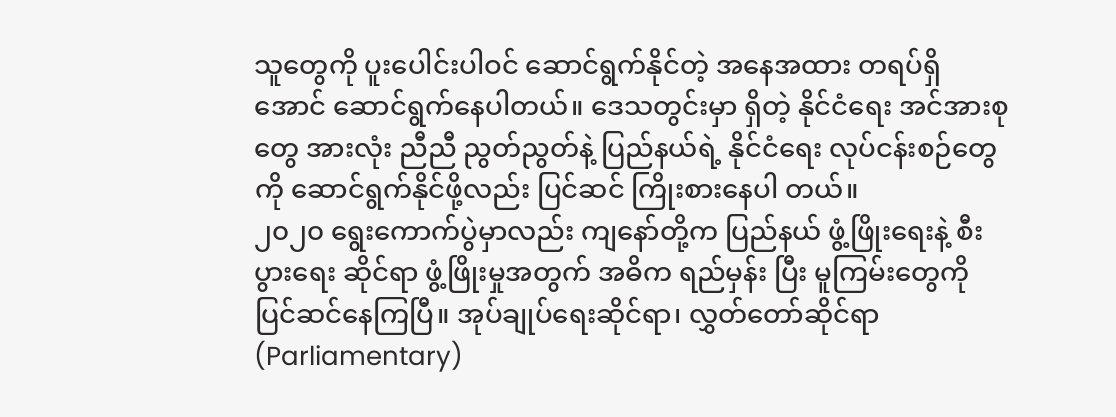သူတွေကို ပူးပေါင်းပါဝင် ဆောင်ရွက်နိုင်တဲ့ အနေအထား တရပ်ရှိအောင် ဆောင်ရွက်နေပါတယ်။ ဒေသတွင်းမှာ ရှိတဲ့ နိုင်ငံရေး အင်အားစုတွေ အားလုံး ညီညီ ညွတ်ညွတ်နဲ့ ပြည်နယ်ရဲ့ နိုင်ငံရေး လုပ်ငန်းစဉ်တွေကို ဆောင်ရွက်နိုင်ဖို့လည်း ပြင်ဆင် ကြိုးစားနေပါ တယ်။
၂၀၂၀ ရွေးကောက်ပွဲမှာလည်း ကျနော်တို့က ပြည်နယ် ဖွံ့ဖြိုးရေးနဲ့ စီးပွားရေး ဆိုင်ရာ ဖွံ့ဖြိုးမှုအတွက် အဓိက ရည်မှန်း ပြီး မူကြမ်းတွေကို ပြင်ဆင်နေကြပြီ။ အုပ်ချုပ်ရေးဆိုင်ရာ၊ လွှတ်တော်ဆိုင်ရာ (Parliamentary)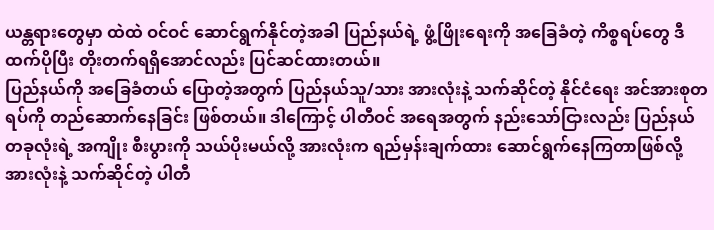ယန္တရားတွေမှာ ထဲထဲ ဝင်ဝင် ဆောင်ရွက်နိုင်တဲ့အခါ ပြည်နယ်ရဲ့ ဖွံ့ဖြိုးရေးကို အခြေခံတဲ့ ကိစ္စရပ်တွေ ဒီထက်ပိုပြီး တိုးတက်ရရှိအောင်လည်း ပြင်ဆင်ထားတယ်။
ပြည်နယ်ကို အခြေခံတယ် ပြောတဲ့အတွက် ပြည်နယ်သူ/သား အားလုံးနဲ့ သက်ဆိုင်တဲ့ နိုင်ငံရေး အင်အားစုတရပ်ကို တည်ဆောက်နေခြင်း ဖြစ်တယ်။ ဒါကြောင့် ပါတီဝင် အရေအတွက် နည်းသော်ငြားလည်း ပြည်နယ်တခုလုံးရဲ့ အကျိုး စီးပွားကို သယ်ပိုးမယ်လို့ အားလုံးက ရည်မှန်းချက်ထား ဆောင်ရွက်နေကြတာဖြစ်လို့ အားလုံးနဲ့ သက်ဆိုင်တဲ့ ပါတီ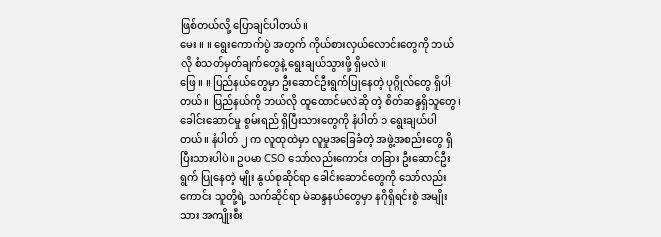ဖြစ်တယ်လို့ ပြောချင်ပါတယ်။
မေး ။ ။ ရွေးကောက်ပွဲ အတွက် ကိုယ်စားလှယ်လောင်းတွေကို ဘယ်လို စံသတ်မှတ်ချက်တွေနဲ့ ရွေးချယ်သွားဖို့ ရှိမလဲ။
ဖြေ ။ ။ ပြည်နယ်တွေမှာ ဦးဆောင်ဦးရွက်ပြုနေတဲ့ ပုဂ္ဂိုလ်တွေ ရှိပါတယ်။ ပြည်နယ်ကို ဘယ်လို ထူထောင်မလဲဆို တဲ့ စိတ်ဆန္ဒရှိသူတွေ၊ ခေါင်းဆောင်မှု စွမ်းရည် ရှိပြီးသားတွေကို နံပါတ် ၁ ရွေးချယ်ပါတယ်။ နံပါတ် ၂ က လူထုထဲမှာ လူမှုအခြေခံတဲ့ အဖွဲ့အစည်းတွေ ရှိပြီးသားပါပဲ။ ဥပမာ CSO သော်လည်းကောင်း တခြား ဦးဆောင်ဦးရွက် ပြုနေတဲ့ မျိုး နွယ်စုဆိုင်ရာ ခေါင်းဆောင်တွေကို သော်လည်းကောင်း သူတို့ရဲ့ သက်ဆိုင်ရာ မဲဆန္ဒနယ်တွေမှာ နဂိုရှိရင်းစွဲ အမျိုး သား အကျိုးစီး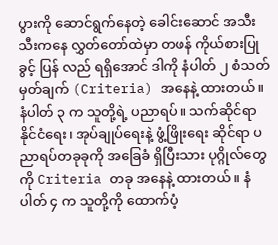ပွားကို ဆောင်ရွက်နေတဲ့ ခေါင်းဆောင် အသီးသီးကနေ လွှတ်တော်ထဲမှာ တဖန် ကိုယ်စားပြုခွင့် ပြန် လည် ရရှိအောင် ဒါကို နံပါတ် ၂ စံသတ်မှတ်ချက် (Criteria) အနေနဲ့ ထားတယ်။
နံပါတ် ၃ က သူတို့ရဲ့ ပညာရပ်။ သက်ဆိုင်ရာ နိုင်ငံရေး၊ အုပ်ချုပ်ရေးနဲ့ ဖွံ့ဖြိုးရေး ဆိုင်ရာ ပညာရပ်တခုခုကို အခြေခံ ရှိပြီးသား ပုဂ္ဂိုလ်တွေကို Criteria တခု အနေနဲ့ ထားတယ်။ နံပါတ် ၄ က သူတို့ကို ထောက်ပံ့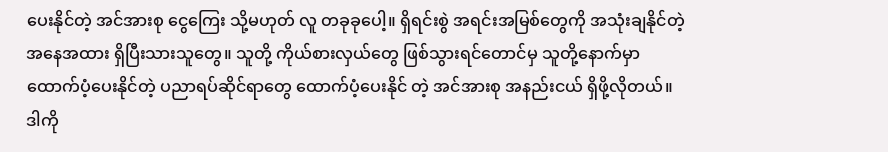ပေးနိုင်တဲ့ အင်အားစု ငွေကြေး သို့မဟုတ် လူ တခုခုပေါ့။ ရှိရင်းစွဲ အရင်းအမြစ်တွေကို အသုံးချနိုင်တဲ့ အနေအထား ရှိပြီးသားသူတွေ။ သူတို့ ကိုယ်စားလှယ်တွေ ဖြစ်သွားရင်တောင်မှ သူတို့နောက်မှာ ထောက်ပံ့ပေးနိုင်တဲ့ ပညာရပ်ဆိုင်ရာတွေ ထောက်ပံ့ပေးနိုင် တဲ့ အင်အားစု အနည်းငယ် ရှိဖို့လိုတယ်။ ဒါကို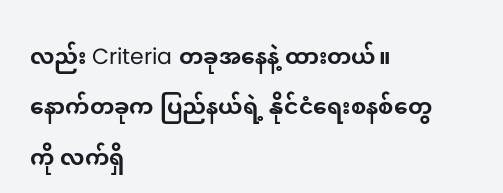လည်း Criteria တခုအနေနဲ့ ထားတယ်။
နောက်တခုက ပြည်နယ်ရဲ့ နိုင်ငံရေးစနစ်တွေကို လက်ရှိ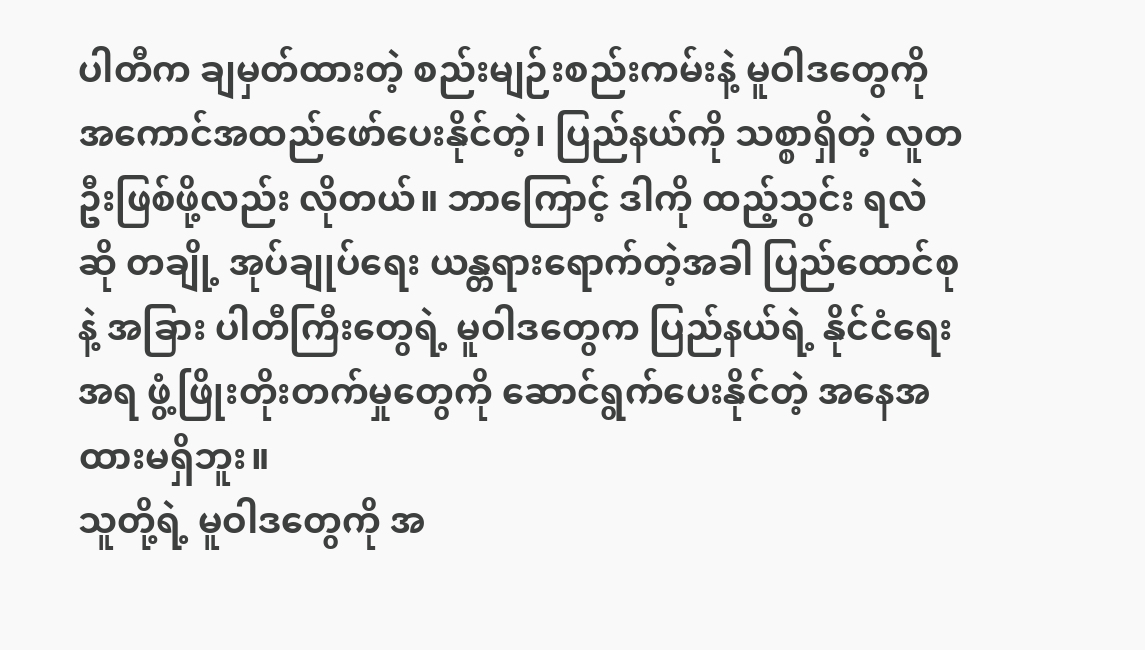ပါတီက ချမှတ်ထားတဲ့ စည်းမျဉ်းစည်းကမ်းနဲ့ မူဝါဒတွေကို အကောင်အထည်ဖော်ပေးနိုင်တဲ့၊ ပြည်နယ်ကို သစ္စာရှိတဲ့ လူတဦးဖြစ်ဖို့လည်း လိုတယ်။ ဘာကြောင့် ဒါကို ထည့်သွင်း ရလဲဆို တချို့ အုပ်ချုပ်ရေး ယန္တရားရောက်တဲ့အခါ ပြည်ထောင်စုနဲ့ အခြား ပါတီကြီးတွေရဲ့ မူဝါဒတွေက ပြည်နယ်ရဲ့ နိုင်ငံရေးအရ ဖွံ့ဖြိုးတိုးတက်မှုတွေကို ဆောင်ရွက်ပေးနိုင်တဲ့ အနေအထားမရှိဘူး။
သူတို့ရဲ့ မူဝါဒတွေကို အ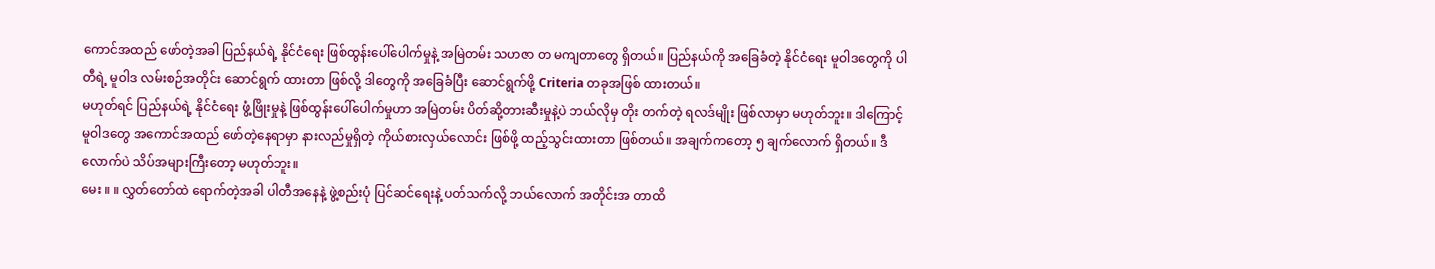ကောင်အထည် ဖော်တဲ့အခါ ပြည်နယ်ရဲ့ နိုင်ငံရေး ဖြစ်ထွန်းပေါ်ပေါက်မှုနဲ့ အမြဲတမ်း သဟဇာ တ မကျတာတွေ ရှိတယ်။ ပြည်နယ်ကို အခြေခံတဲ့ နိုင်ငံရေး မူဝါဒတွေကို ပါတီရဲ့ မူဝါဒ လမ်းစဉ်အတိုင်း ဆောင်ရွက် ထားတာ ဖြစ်လို့ ဒါတွေကို အခြေခံပြီး ဆောင်ရွက်ဖို့ Criteria တခုအဖြစ် ထားတယ်။
မဟုတ်ရင် ပြည်နယ်ရဲ့ နိုင်ငံရေး ဖွံ့ဖြိုးမှုနဲ့ ဖြစ်ထွန်းပေါ်ပေါက်မှုဟာ အမြဲတမ်း ပိတ်ဆို့တားဆီးမှုနဲ့ပဲ ဘယ်လိုမှ တိုး တက်တဲ့ ရလဒ်မျိုး ဖြစ်လာမှာ မဟုတ်ဘူး။ ဒါကြောင့် မူဝါဒတွေ အကောင်အထည် ဖော်တဲ့နေရာမှာ နားလည်မှုရှိတဲ့ ကိုယ်စားလှယ်လောင်း ဖြစ်ဖို့ ထည့်သွင်းထားတာ ဖြစ်တယ်။ အချက်ကတော့ ၅ ချက်လောက် ရှိတယ်။ ဒီလောက်ပဲ သိပ်အများကြီးတော့ မဟုတ်ဘူး။
မေး ။ ။ လွှတ်တော်ထဲ ရောက်တဲ့အခါ ပါတီအနေနဲ့ ဖွဲ့စည်းပုံ ပြင်ဆင်ရေးနဲ့ ပတ်သက်လို့ ဘယ်လောက် အတိုင်းအ တာထိ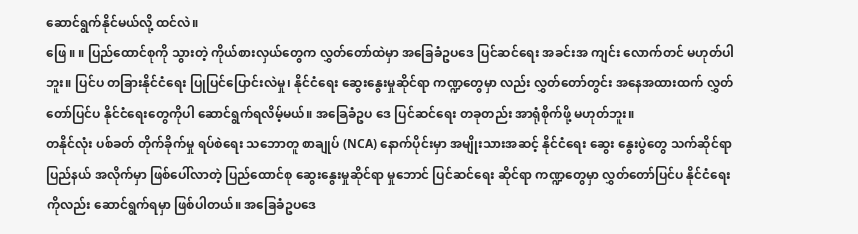ဆောင်ရွက်နိုင်မယ်လို့ ထင်လဲ။
ဖြေ ။ ။ ပြည်ထောင်စုကို သွားတဲ့ ကိုယ်စားလှယ်တွေက လွှတ်တော်ထဲမှာ အခြေခံဥပဒေ ပြင်ဆင်ရေး အခင်းအ ကျင်း လောက်တင် မဟုတ်ပါဘူး။ ပြင်ပ တခြားနိုင်ငံရေး ပြုပြင်ပြောင်းလဲမှု၊ နိုင်ငံရေး ဆွေးနွေးမှုဆိုင်ရာ ကဏ္ဍတွေမှာ လည်း လွှတ်တော်တွင်း အနေအထားထက် လွှတ်တော်ပြင်ပ နိုင်ငံရေးတွေကိုပါ ဆောင်ရွက်ရလိမ့်မယ်။ အခြေခံဥပ ဒေ ပြင်ဆင်ရေး တခုတည်း အာရုံစိုက်ဖို့ မဟုတ်ဘူး။
တနိုင်လုံး ပစ်ခတ် တိုက်ခိုက်မှု ရပ်စဲရေး သဘောတူ စာချုပ် (NCA) နောက်ပိုင်းမှာ အမျိုးသားအဆင့် နိုင်ငံရေး ဆွေး နွေးပွဲတွေ သက်ဆိုင်ရာ ပြည်နယ် အလိုက်မှာ ဖြစ်ပေါ်လာတဲ့ ပြည်ထောင်စု ဆွေးနွေးမှုဆိုင်ရာ မှုဘောင် ပြင်ဆင်ရေး ဆိုင်ရာ ကဏ္ဍတွေမှာ လွှတ်တော်ပြင်ပ နိုင်ငံရေးကိုလည်း ဆောင်ရွက်ရမှာ ဖြစ်ပါတယ်။ အခြေခံဥပဒေ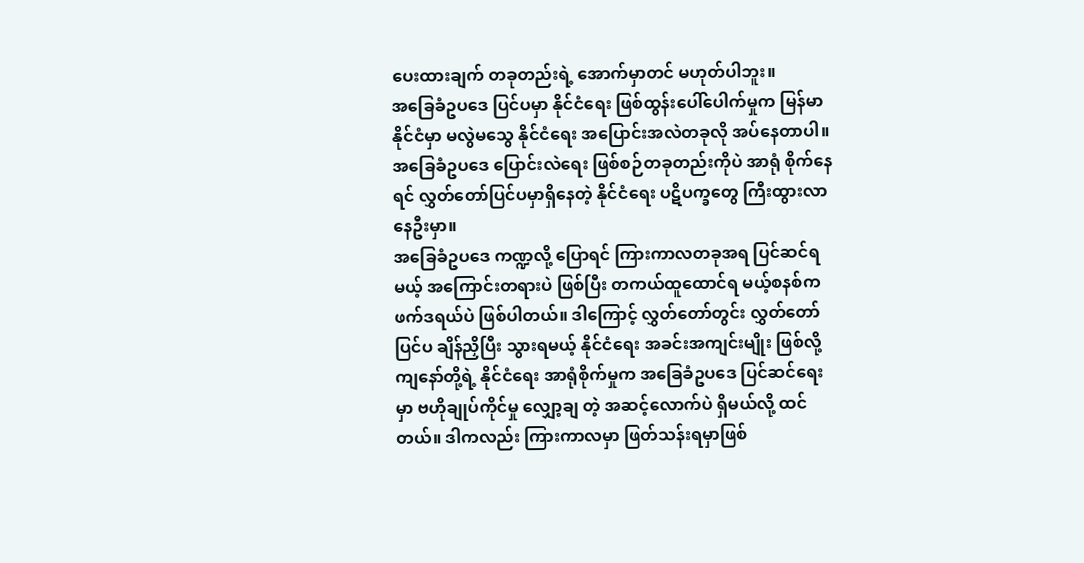ပေးထားချက် တခုတည်းရဲ့ အောက်မှာတင် မဟုတ်ပါဘူး။
အခြေခံဥပဒေ ပြင်ပမှာ နိုင်ငံရေး ဖြစ်ထွန်းပေါ်ပေါက်မှုက မြန်မာနိုင်ငံမှာ မလွဲမသွေ နိုင်ငံရေး အပြောင်းအလဲတခုလို အပ်နေတာပါ။ အခြေခံဥပဒေ ပြောင်းလဲရေး ဖြစ်စဉ်တခုတည်းကိုပဲ အာရုံ စိုက်နေရင် လွှတ်တော်ပြင်ပမှာရှိနေတဲ့ နိုင်ငံရေး ပဋိပက္ခတွေ ကြီးထွားလာနေဦးမှာ။
အခြေခံဥပဒေ ကဏ္ဍလို့ ပြောရင် ကြားကာလတခုအရ ပြင်ဆင်ရမယ့် အကြောင်းတရားပဲ ဖြစ်ပြီး တကယ်ထူထောင်ရ မယ့်စနစ်က ဖက်ဒရယ်ပဲ ဖြစ်ပါတယ်။ ဒါကြောင့် လွှတ်တော်တွင်း လွှတ်တော်ပြင်ပ ချိန်ညှိပြီး သွားရမယ့် နိုင်ငံရေး အခင်းအကျင်းမျိုး ဖြစ်လို့ ကျနော်တို့ရဲ့ နိုင်ငံရေး အာရုံစိုက်မှုက အခြေခံဥပဒေ ပြင်ဆင်ရေးမှာ ဗဟိုချုပ်ကိုင်မှု လျှော့ချ တဲ့ အဆင့်လောက်ပဲ ရှိမယ်လို့ ထင်တယ်။ ဒါကလည်း ကြားကာလမှာ ဖြတ်သန်းရမှာဖြစ်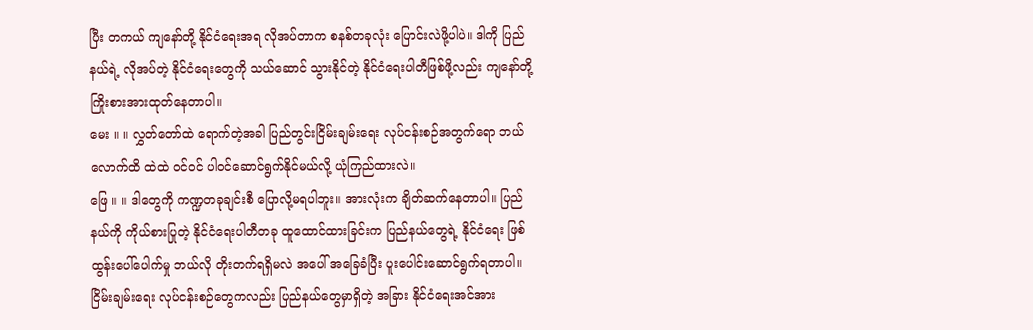ပြီး တကယ် ကျနော်တို့ နိုင်ငံရေးအရ လိုအပ်တာက စနစ်တခုလုံး ပြောင်းလဲဖို့ပါပဲ။ ဒါကို ပြည်နယ်ရဲ့ လိုအပ်တဲ့ နိုင်ငံရေးတွေကို သယ်ဆောင် သွားနိုင်တဲ့ နိုင်ငံရေးပါတီဖြစ်ဖို့လည်း ကျနော်တို့ ကြိုးစားအားထုတ်နေတာပါ။
မေး ။ ။ လွှတ်တော်ထဲ ရောက်တဲ့အခါ ပြည်တွင်းငြိမ်းချမ်းရေး လုပ်ငန်းစဉ်အတွက်ရော ဘယ်လောက်ထိ ထဲထဲ ဝင်ဝင် ပါဝင်ဆောင်ရွက်နိုင်မယ်လို့ ယုံကြည်ထားလဲ။
ဖြေ ။ ။ ဒါတွေကို ကဏ္ဍတခုချင်းစီ ပြောလို့မရပါဘူး။ အားလုံးက ချိတ်ဆက်နေတာပါ။ ပြည်နယ်ကို ကိုယ်စားပြုတဲ့ နိုင်ငံရေးပါတီတခု ထူထောင်ထားခြင်းက ပြည်နယ်တွေရဲ့ နိုင်ငံရေး ဖြစ်ထွန်းပေါ်ပေါက်မှု ဘယ်လို တိုးတက်ရရှိမလဲ အပေါ် အခြေခံပြီး ပူးပေါင်းဆောင်ရွက်ရတာပါ။ ငြိမ်းချမ်းရေး လုပ်ငန်းစဉ်တွေကလည်း ပြည်နယ်တွေမှာရှိတဲ့ အခြား နိုင်ငံရေးအင်အား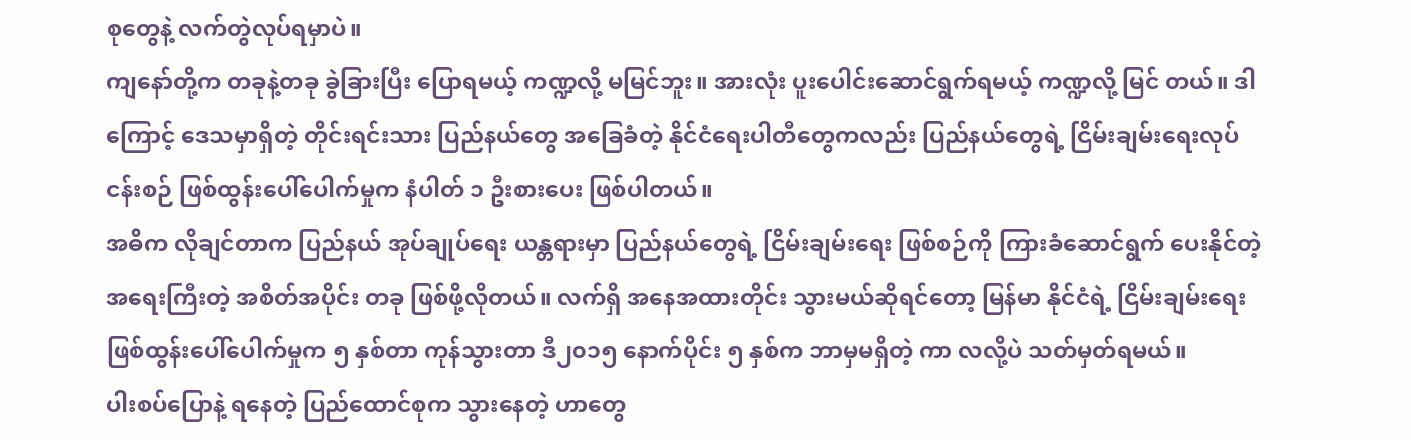စုတွေနဲ့ လက်တွဲလုပ်ရမှာပဲ။
ကျနော်တို့က တခုနဲ့တခု ခွဲခြားပြီး ပြောရမယ့် ကဏ္ဍလို့ မမြင်ဘူး။ အားလုံး ပူးပေါင်းဆောင်ရွက်ရမယ့် ကဏ္ဍလို့ မြင် တယ်။ ဒါကြောင့် ဒေသမှာရှိတဲ့ တိုင်းရင်းသား ပြည်နယ်တွေ အခြေခံတဲ့ နိုင်ငံရေးပါတီတွေကလည်း ပြည်နယ်တွေရဲ့ ငြိမ်းချမ်းရေးလုပ်ငန်းစဉ် ဖြစ်ထွန်းပေါ်ပေါက်မှုက နံပါတ် ၁ ဦးစားပေး ဖြစ်ပါတယ်။
အဓိက လိုချင်တာက ပြည်နယ် အုပ်ချုပ်ရေး ယန္တရားမှာ ပြည်နယ်တွေရဲ့ ငြိမ်းချမ်းရေး ဖြစ်စဉ်ကို ကြားခံဆောင်ရွက် ပေးနိုင်တဲ့ အရေးကြီးတဲ့ အစိတ်အပိုင်း တခု ဖြစ်ဖို့လိုတယ်။ လက်ရှိ အနေအထားတိုင်း သွားမယ်ဆိုရင်တော့ မြန်မာ နိုင်ငံရဲ့ ငြိမ်းချမ်းရေး ဖြစ်ထွန်းပေါ်ပေါက်မှုက ၅ နှစ်တာ ကုန်သွားတာ ဒီ၂၀၁၅ နောက်ပိုင်း ၅ နှစ်က ဘာမှမရှိတဲ့ ကာ လလို့ပဲ သတ်မှတ်ရမယ်။
ပါးစပ်ပြောနဲ့ ရနေတဲ့ ပြည်ထောင်စုက သွားနေတဲ့ ဟာတွေ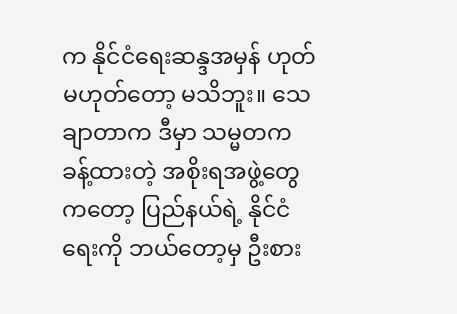က နိုင်ငံရေးဆန္ဒအမှန် ဟုတ် မဟုတ်တော့ မသိဘူး။ သေချာတာက ဒီမှာ သမ္မတက ခန့်ထားတဲ့ အစိုးရအဖွဲ့တွေကတော့ ပြည်နယ်ရဲ့ နိုင်ငံရေးကို ဘယ်တော့မှ ဦးစား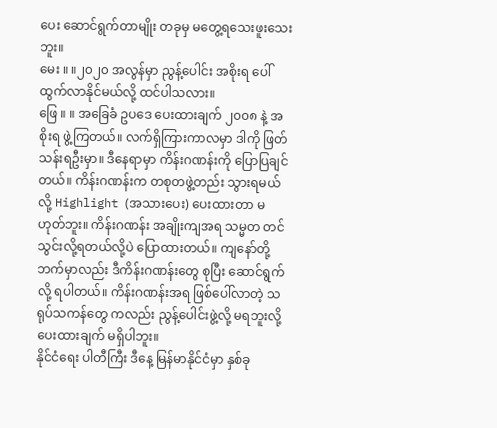ပေး ဆောင်ရွက်တာမျိုး တခုမှ မတွေ့ရသေးဖူးသေးဘူး။
မေး ။ ။၂၀၂၀ အလွန်မှာ ညွန့်ပေါင်း အစိုးရ ပေါ်ထွက်လာနိုင်မယ်လို့ ထင်ပါသလား။
ဖြေ ။ ။ အခြေခံ ဥပဒေ ပေးထားချက် ၂၀၀၈ နဲ့ အစိုးရ ဖွဲ့ကြတယ်။ လက်ရှိကြားကာလမှာ ဒါကို ဖြတ်သန်းရဦးမှာ။ ဒီနေရာမှာ ကိန်းဂဏန်းကို ပြောပြချင်တယ်။ ကိန်းဂဏန်းက တစုတဖွဲ့တည်း သွားရမယ်လို့ Highlight (အသားပေး) ပေးထားတာ မဟုတ်ဘူး။ ကိန်းဂဏန်း အချိုးကျအရ သမ္မတ တင်သွင်းလို့ရတယ်လို့ပဲ ပြောထားတယ်။ ကျနော်တို့ ဘက်မှာလည်း ဒီကိန်းဂဏန်းတွေ စုပြီး ဆောင်ရွက်လို့ ရပါတယ်။ ကိန်းဂဏန်းအရ ဖြစ်ပေါ်လာတဲ့ သရုပ်သကန်တွေ ကလည်း ညွန့်ပေါင်းဖွဲ့လို့ မရဘူးလို့ ပေးထားချက် မရှိပါဘူး။
နိုင်ငံရေး ပါတီကြီး ဒီနေ့ မြန်မာနိုင်ငံမှာ နှစ်ခု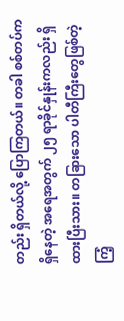တည်း ရှိတယ်လို့ ပြောကြတယ်။ တခါ စစ်တပ်က ရှိနေတဲ့ အရေအတွက် ၂၅ ရာခိုင်နှုန်းကလည်း ရှိထားပြီးသား။ တခြားသော ပါတီကြီးတွေဖြစ်တဲ့ ကြံ့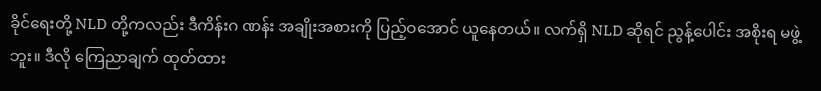ခိုင်ရေးတို့ NLD တို့ကလည်း ဒီကိန်းဂ ဏန်း အချိုးအစားကို ပြည့်ဝအောင် ယူနေတယ်။ လက်ရှိ NLD ဆိုရင် ညွန့်ပေါင်း အစိုးရ မဖွဲ့ဘူး။ ဒီလို ကြေညာချက် ထုတ်ထား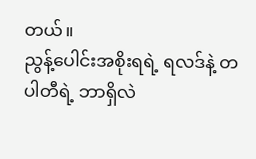တယ်။
ညွန့်ပေါင်းအစိုးရရဲ့ ရလဒ်နဲ့ တပါတီရဲ့ ဘာရှိလဲ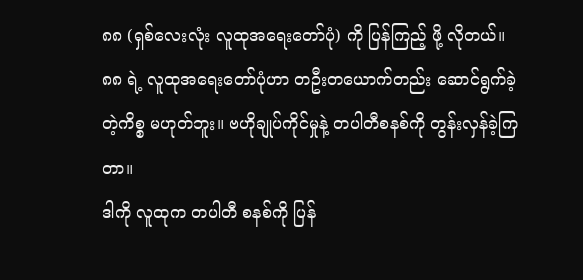၈၈ (ရှစ်လေးလုံး လူထုအရေးတော်ပုံ) ကို ပြန်ကြည့် ဖို့ လိုတယ်။ ၈၈ ရဲ့ လူထုအရေးတော်ပုံဟာ တဦးတယောက်တည်း ဆောင်ရွက်ခဲ့တဲ့ကိစ္စ မဟုတ်ဘူး။ ဗဟိုချုပ်ကိုင်မှုနဲ့ တပါတီစနစ်ကို တွန်းလှန်ခဲ့ကြတာ။
ဒါကို လူထုက တပါတီ စနစ်ကို ပြန်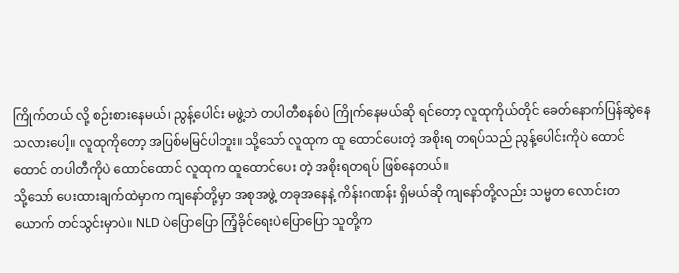ကြိုက်တယ် လို့ စဉ်းစားနေမယ်၊ ညွန့်ပေါင်း မဖွဲ့ဘဲ တပါတီစနစ်ပဲ ကြိုက်နေမယ်ဆို ရင်တော့ လူထုကိုယ်တိုင် ခေတ်နောက်ပြန်ဆွဲနေသလားပေါ့။ လူထုကိုတော့ အပြစ်မမြင်ပါဘူး။ သို့သော် လူထုက ထူ ထောင်ပေးတဲ့ အစိုးရ တရပ်သည် ညွန့်ပေါင်းကိုပဲ ထောင်ထောင် တပါတီကိုပဲ ထောင်ထောင် လူထုက ထူထောင်ပေး တဲ့ အစိုးရတရပ် ဖြစ်နေတယ်။
သို့သော် ပေးထားချက်ထဲမှာက ကျနော်တို့မှာ အစုအဖွဲ့ တခုအနေနဲ့ ကိန်းဂဏန်း ရှိမယ်ဆို ကျနော်တို့လည်း သမ္မတ လောင်းတယောက် တင်သွင်းမှာပဲ။ NLD ပဲပြောပြော ကြံ့ခိုင်ရေးပဲပြောပြော သူတို့က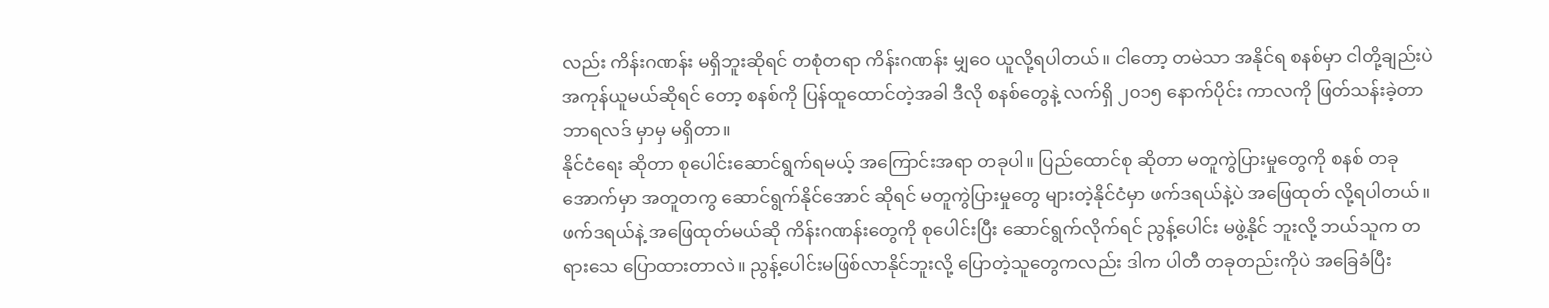လည်း ကိန်းဂဏန်း မရှိဘူးဆိုရင် တစုံတရာ ကိန်းဂဏန်း မျှဝေ ယူလို့ရပါတယ်။ ငါတော့ တမဲသာ အနိုင်ရ စနစ်မှာ ငါတို့ချည်းပဲ အကုန်ယူမယ်ဆိုရင် တော့ စနစ်ကို ပြန်ထူထောင်တဲ့အခါ ဒီလို စနစ်တွေနဲ့ လက်ရှိ ၂၀၁၅ နောက်ပိုင်း ကာလကို ဖြတ်သန်းခဲ့တာ ဘာရလဒ် မှာမှ မရှိတာ။
နိုင်ငံရေး ဆိုတာ စုပေါင်းဆောင်ရွက်ရမယ့် အကြောင်းအရာ တခုပါ။ ပြည်ထောင်စု ဆိုတာ မတူကွဲပြားမှုတွေကို စနစ် တခုအောက်မှာ အတူတကွ ဆောင်ရွက်နိုင်အောင် ဆိုရင် မတူကွဲပြားမှုတွေ များတဲ့နိုင်ငံမှာ ဖက်ဒရယ်နဲ့ပဲ အဖြေထုတ် လို့ရပါတယ်။ ဖက်ဒရယ်နဲ့ အဖြေထုတ်မယ်ဆို ကိန်းဂဏန်းတွေကို စုပေါင်းပြီး ဆောင်ရွက်လိုက်ရင် ညွန့်ပေါင်း မဖွဲ့နိုင် ဘူးလို့ ဘယ်သူက တရားသေ ပြောထားတာလဲ။ ညွန့်ပေါင်းမဖြစ်လာနိုင်ဘူးလို့ ပြောတဲ့သူတွေကလည်း ဒါက ပါတီ တခုတည်းကိုပဲ အခြေခံပြီး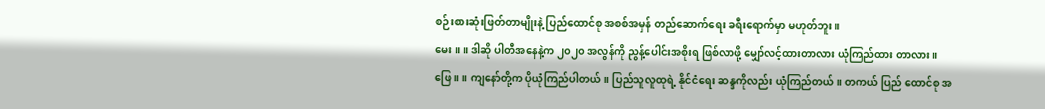စဉ်းစားဆုံးဖြတ်တာမျိုးနဲ့ ပြည်ထောင်စု အစစ်အမှန် တည်ဆောက်ရေး ခရီးရောက်မှာ မဟုတ်ဘူး။
မေး ။ ။ ဒါဆို ပါတီအနေနဲ့က ၂၀၂၀ အလွန်ကို ညွန့်ပေါင်းအစိုးရ ဖြစ်လာဖို့ မျှော်လင့်ထားတာလား ယုံကြည်ထား တာလား။
ဖြေ ။ ။ ကျနော်တို့က ပိုယုံကြည်ပါတယ်။ ပြည်သူလူထုရဲ့ နိုင်ငံရေး ဆန္ဒကိုလည်း ယုံကြည်တယ်။ တကယ် ပြည် ထောင်စု အ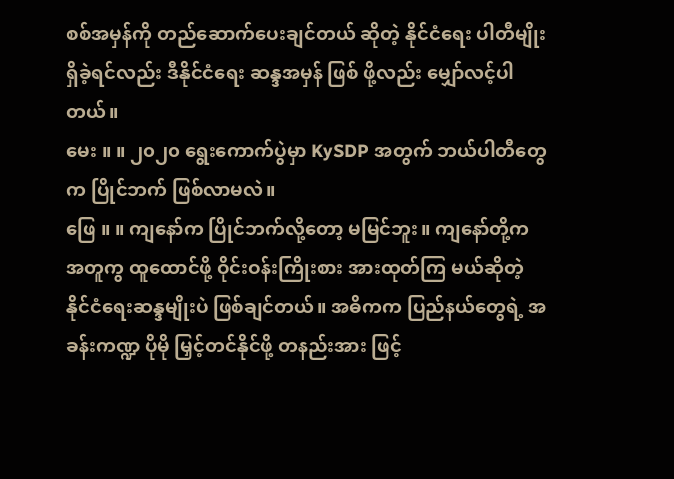စစ်အမှန်ကို တည်ဆောက်ပေးချင်တယ် ဆိုတဲ့ နိုင်ငံရေး ပါတီမျိုး ရှိခဲ့ရင်လည်း ဒီနိုင်ငံရေး ဆန္ဒအမှန် ဖြစ် ဖို့လည်း မျှော်လင့်ပါတယ်။
မေး ။ ။ ၂၀၂၀ ရွေးကောက်ပွဲမှာ KySDP အတွက် ဘယ်ပါတီတွေက ပြိုင်ဘက် ဖြစ်လာမလဲ။
ဖြေ ။ ။ ကျနော်က ပြိုင်ဘက်လို့တော့ မမြင်ဘူး။ ကျနော်တို့က အတူကွ ထူထောင်ဖို့ ဝိုင်းဝန်းကြိုးစား အားထုတ်ကြ မယ်ဆိုတဲ့ နိုင်ငံရေးဆန္ဒမျိုးပဲ ဖြစ်ချင်တယ်။ အဓိကက ပြည်နယ်တွေရဲ့ အခန်းကဏ္ဍ ပိုမို မြှင့်တင်နိုင်ဖို့ တနည်းအား ဖြင့်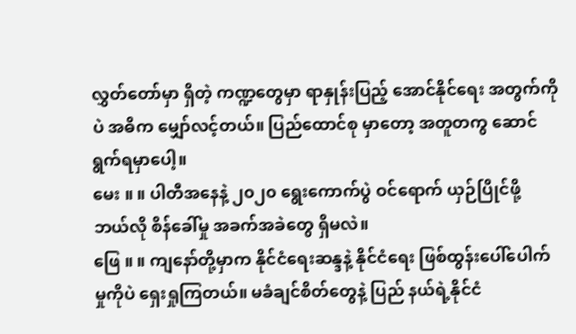လွှတ်တော်မှာ ရှိတဲ့ ကဏ္ဍတွေမှာ ရာနှုန်းပြည့် အောင်နိုင်ရေး အတွက်ကိုပဲ အဓိက မျှော်လင့်တယ်။ ပြည်ထောင်စု မှာတော့ အတူတကွ ဆောင်ရွက်ရမှာပေါ့။
မေး ။ ။ ပါတီအနေနဲ့ ၂၀၂၀ ရွေးကောက်ပွဲ ဝင်ရောက် ယှဉ်ပြိုင်ဖို့ ဘယ်လို စိန်ခေါ်မှု အခက်အခဲတွေ ရှိမလဲ။
ဖြေ ။ ။ ကျနော်တို့မှာက နိုင်ငံရေးဆန္ဒနဲ့ နိုင်ငံရေး ဖြစ်ထွန်းပေါ်ပေါက်မှုကိုပဲ ရှေးရှုကြတယ်။ မခံချင်စိတ်တွေနဲ့ ပြည် နယ်ရဲ့နိုင်ငံ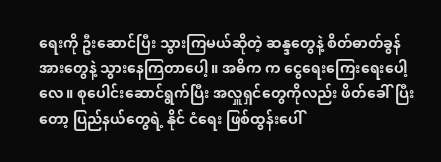ရေးကို ဦးဆောင်ပြီး သွားကြမယ်ဆိုတဲ့ ဆန္ဒတွေနဲ့ စိတ်ဓာတ်ခွန်အားတွေနဲ့ သွားနေကြတာပေါ့။ အဓိက က ငွေရေးကြေးရေးပေါ့လေ။ စုပေါင်းဆောင်ရွက်ပြီး အလှူရှင်တွေကိုလည်း ဖိတ်ခေါ်ပြီးတော့ ပြည်နယ်တွေရဲ့ နိုင် ငံရေး ဖြစ်ထွန်းပေါ်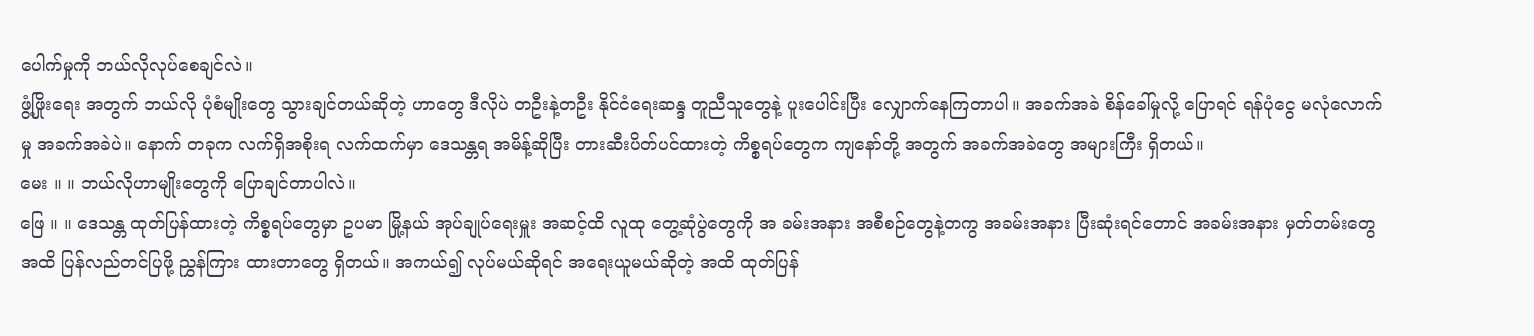ပေါက်မှုကို ဘယ်လိုလုပ်စေချင်လဲ။
ဖွံ့ဖြိုးရေး အတွက် ဘယ်လို ပုံစံမျိုးတွေ သွားချင်တယ်ဆိုတဲ့ ဟာတွေ ဒီလိုပဲ တဦးနဲ့တဦး နိုင်ငံရေးဆန္ဒ တူညီသူတွေနဲ့ ပူးပေါင်းပြီး လျှောက်နေကြတာပါ။ အခက်အခဲ စိန်ခေါ်မှုလို့ ပြောရင် ရန်ပုံငွေ မလုံလောက်မှု အခက်အခဲပဲ။ နောက် တခုက လက်ရှိအစိုးရ လက်ထက်မှာ ဒေသန္တရ အမိန့်ဆိုပြီး တားဆီးပိတ်ပင်ထားတဲ့ ကိစ္စရပ်တွေက ကျနော်တို့ အတွက် အခက်အခဲတွေ အများကြီး ရှိတယ်။
မေး ။ ။ ဘယ်လိုဟာမျိုးတွေကို ပြောချင်တာပါလဲ။
ဖြေ ။ ။ ဒေသန္တ ထုတ်ပြန်ထားတဲ့ ကိစ္စရပ်တွေမှာ ဥပမာ မြို့နယ် အုပ်ချုပ်ရေးမှူး အဆင့်ထိ လူထု တွေ့ဆုံပွဲတွေကို အ ခမ်းအနား အစီစဉ်တွေနဲ့တကွ အခမ်းအနား ပြီးဆုံးရင်တောင် အခမ်းအနား မှတ်တမ်းတွေ အထိ ပြန်လည်တင်ပြဖို့ ညွှန်ကြား ထားတာတွေ ရှိတယ်။ အကယ်၍ လုပ်မယ်ဆိုရင် အရေးယူမယ်ဆိုတဲ့ အထိ ထုတ်ပြန်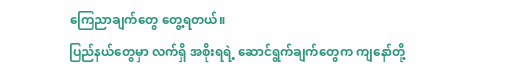ကြေညာချက်တွေ တွေ့ရတယ်။
ပြည်နယ်တွေမှာ လက်ရှိ အစိုးရရဲ့ ဆောင်ရွက်ချက်တွေက ကျနော်တို့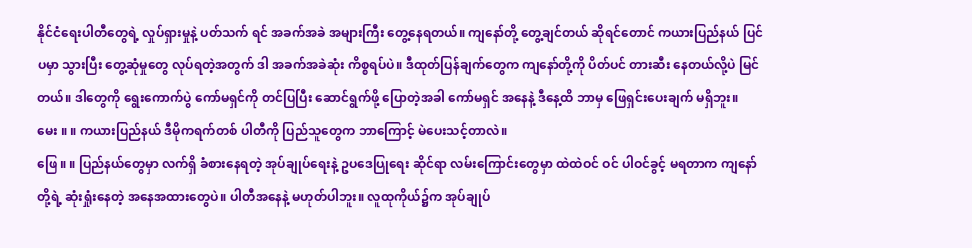နိုင်ငံရေးပါတီတွေရဲ့ လှုပ်ရှားမှုနဲ့ ပတ်သက် ရင် အခက်အခဲ အများကြီး တွေ့နေရတယ်။ ကျနော်တို့ တွေ့ချင်တယ် ဆိုရင်တောင် ကယားပြည်နယ် ပြင်ပမှာ သွားပြီး တွေ့ဆုံမှုတွေ လုပ်ရတဲ့အတွက် ဒါ အခက်အခဲဆုံး ကိစ္စရပ်ပဲ။ ဒီထုတ်ပြန်ချက်တွေက ကျနော်တို့ကို ပိတ်ပင် တားဆီး နေတယ်လို့ပဲ မြင်တယ်။ ဒါတွေကို ရွေးကောက်ပွဲ ကော်မရှင်ကို တင်ပြပြီး ဆောင်ရွက်ဖို့ ပြောတဲ့အခါ ကော်မရှင် အနေနဲ့ ဒီနေ့ထိ ဘာမှ ဖြေရှင်းပေးချက် မရှိဘူး။
မေး ။ ။ ကယားပြည်နယ် ဒီမိုကရက်တစ် ပါတီကို ပြည်သူတွေက ဘာကြောင့် မဲပေးသင့်တာလဲ။
ဖြေ ။ ။ ပြည်နယ်တွေမှာ လက်ရှိ ခံစားနေရတဲ့ အုပ်ချုပ်ရေးနဲ့ ဥပဒေပြုရေး ဆိုင်ရာ လမ်းကြောင်းတွေမှာ ထဲထဲဝင် ဝင် ပါဝင်ခွင့် မရတာက ကျနော်တို့ရဲ့ ဆုံးရှုံးနေတဲ့ အနေအထားတွေပဲ။ ပါတီအနေနဲ့ မဟုတ်ပါဘူး။ လူထုကိုယ်၌က အုပ်ချုပ်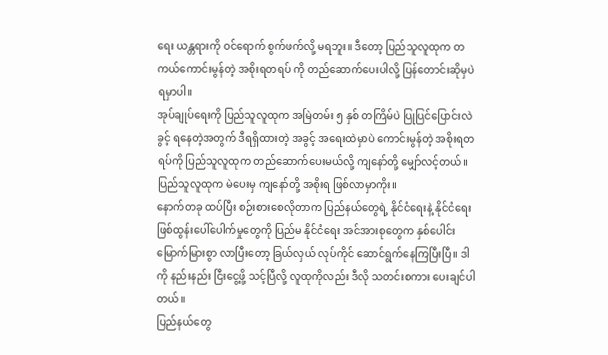ရေး ယန္တရားကို ဝင်ရောက် စွက်ဖက်လို့ မရဘူး။ ဒီတော့ ပြည်သူလူထုက တကယ်ကောင်းမွန်တဲ့ အစိုးရတရပ် ကို တည်ဆောက်ပေးပါလို့ ပြန်တောင်းဆိုမှပဲ ရမှာပါ။
အုပ်ချုပ်ရေးကို ပြည်သူလူထုက အမြဲတမ်း ၅ နှစ် တကြိမ်ပဲ ပြုပြင်ပြောင်းလဲခွင့် ရနေတဲ့အတွက် ဒီရရှိထားတဲ့ အခွင့် အရေးထဲမှာပဲ ကောင်းမွန်တဲ့ အစိုးရတရပ်ကို ပြည်သူလူထုက တည်ဆောက်ပေးမယ်လို့ ကျနော်တို့ မျှော်လင့်တယ်။ ပြည်သူလူထုက မဲပေးမှ ကျနော်တို့ အစိုးရ ဖြစ်လာမှာကိုး။
နောက်တခု ထပ်ပြီး စဉ်းစားစေလိုတာက ပြည်နယ်တွေရဲ့ နိုင်ငံရေးနဲ့ နိုင်ငံရေး ဖြစ်ထွန်းပေါ်ပေါက်မှုတွေကို ပြည်မ နိုင်ငံရေး အင်အားစုတွေက နှစ်ပေါင်း မြောက်မြားစွာ လာပြီးတော့ ခြယ်လှယ် လုပ်ကိုင် ဆောင်ရွက်နေကြပြီးပြီ။ ဒါကို နည်းနည်း ငြီးငွေ့ဖို့ သင့်ပြီလို့ လူထုကိုလည်း ဒီလို သတင်းစကား ပေးချင်ပါတယ်။
ပြည်နယ်တွေ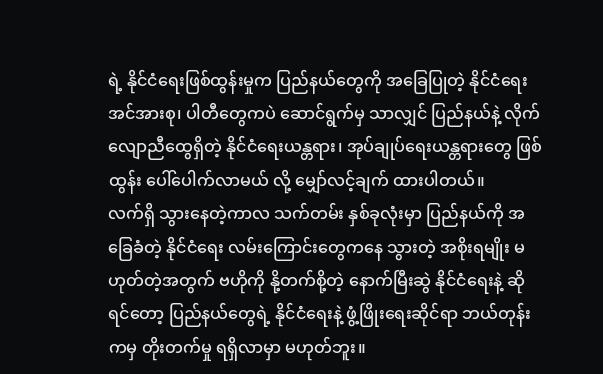ရဲ့ နိုင်ငံရေးဖြစ်ထွန်းမှုက ပြည်နယ်တွေကို အခြေပြုတဲ့ နိုင်ငံရေးအင်အားစု၊ ပါတီတွေကပဲ ဆောင်ရွက်မှ သာလျှင် ပြည်နယ်နဲ့ လိုက်လျောညီထွေရှိတဲ့ နိုင်ငံရေးယန္တရား၊ အုပ်ချုပ်ရေးယန္တရားတွေ ဖြစ်ထွန်း ပေါ်ပေါက်လာမယ် လို့ မျှော်လင့်ချက် ထားပါတယ်။
လက်ရှိ သွားနေတဲ့ကာလ သက်တမ်း နှစ်ခုလုံးမှာ ပြည်နယ်ကို အခြေခံတဲ့ နိုင်ငံရေး လမ်းကြောင်းတွေကနေ သွားတဲ့ အစိုးရမျိုး မဟုတ်တဲ့အတွက် ဗဟိုကို နို့တက်စို့တဲ့ နောက်မြီးဆွဲ နိုင်ငံရေးနဲ့ ဆိုရင်တော့ ပြည်နယ်တွေရဲ့ နိုင်ငံရေးနဲ့ ဖွံ့ဖြိုးရေးဆိုင်ရာ ဘယ်တုန်းကမှ တိုးတက်မှု ရရှိလာမှာ မဟုတ်ဘူး။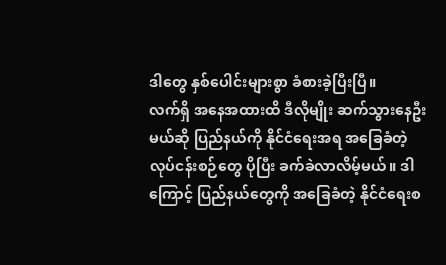ဒါတွေ နှစ်ပေါင်းများစွာ ခံစားခဲ့ပြီးပြီ။
လက်ရှိ အနေအထားထိ ဒီလိုမျိုး ဆက်သွားနေဦးမယ်ဆို ပြည်နယ်ကို နိုင်ငံရေးအရ အခြေခံတဲ့ လုပ်ငန်းစဉ်တွေ ပိုပြီး ခက်ခဲလာလိမ့်မယ်။ ဒါကြောင့် ပြည်နယ်တွေကို အခြေခံတဲ့ နိုင်ငံရေးစ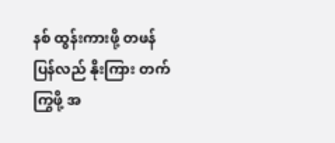နစ် ထွန်းကားဖို့ တဖန်ပြန်လည် နိုးကြား တက်ကြွဖို့ အ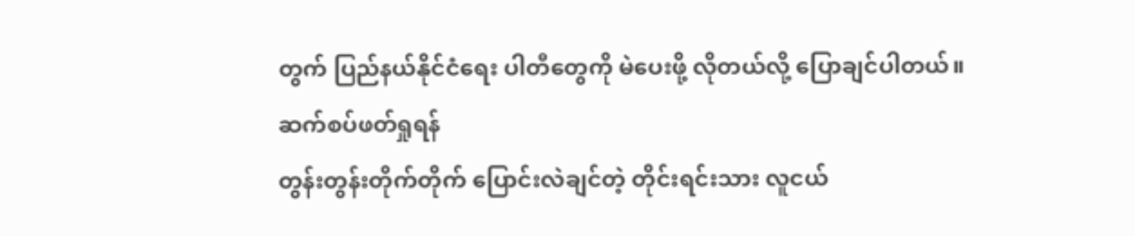တွက် ပြည်နယ်နိုင်ငံရေး ပါတီတွေကို မဲပေးဖို့ လိုတယ်လို့ ပြောချင်ပါတယ်။
ဆက်စပ်ဖတ်ရှုရန်
တွန်းတွန်းတိုက်တိုက် ပြောင်းလဲချင်တဲ့ တိုင်းရင်းသား လူငယ်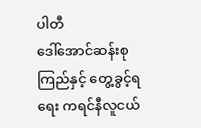ပါတီ
ဒေါ်အောင်ဆန်းစုကြည်နှင့် တွေ့ခွင့်ရရေး ကရင်နီလူငယ်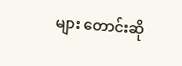များ တောင်းဆို